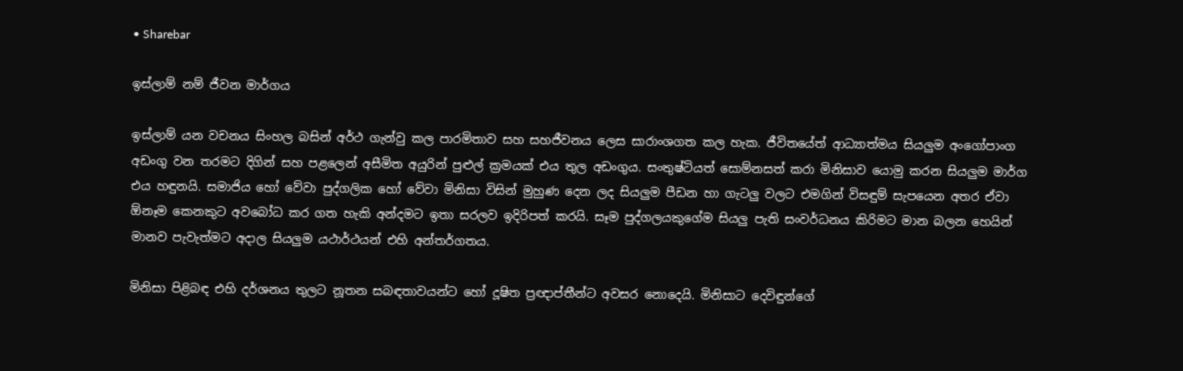• Sharebar

ඉස්ලාම් නම් ජීවන මාර්ගය

ඉස්ලාම් යන වචනය සිංහල බසින් අර්ථ ගැන්වු කල පාරමිතාව සහ සහජීවනය ලෙස සාරාංශගත කල හැක. ජීවිතයේත් ආධ්‍යාත්මය සියලුම අං‍ගෝපාංග අඩංගු වන තරමට දිගින් සහ පළලෙන් අසීමිත අයුරින් පුළුල් ක්‍රමයක් එය තුල අඩංගුය. සංතුෂ්ටියත් සොම්නසත් කරා මිනිසාව යොමු කරන සියලුම මාර්ග එය හඳුනයි. සමාජිය හෝ වේවා පුද්ගලික හෝ වේවා මිනිසා විසින් මුහුණ දෙන ලද සියලුම පීඩන හා ගැටලු වලට එමගින් විසඳුම් සැපයෙන අතර ඒවා ඕනෑම කෙ‍නකුට අවබෝධ කර ගත හැකි අන්දමට ඉතා සරලව ඉදිරිපත් කරයි. සෑම පුද්ගලයකුගේම සියලු පැති සංවර්ධනය කිරිමට මාන බලන හෙයින් මානව පැවැත්මට අදාල සියලුම යථාර්ථයන් එහි අන්තර්ගතය.

මිනිසා පිළිබඳ එහි දර්ශනය තුලට නූතන සබඳතාවයන්ට හෝ දූෂිත ප්‍රඥාප්තීන්ට අවසර නොදෙයි. මිනිසාට දෙවිඳුන්ගේ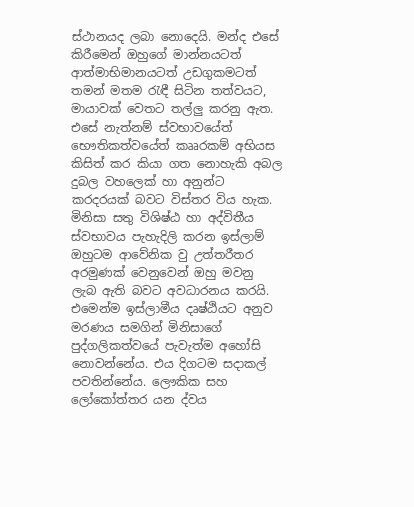ස්ථානයද ලබා නො‍දෙයි. මන්ද එසේ කිරීමෙන් ඔහුගේ මාන්‍නයටත් ආත්මාභිමානයටත් උඩගුකමටත් තමන් මතම රැඳී සිටින තත්වයට, මායාවක් වෙතට තල්ලු කරනු ඇත. එසේ නැත්නම් ‍ස්වභාවයේත් භෞතිකත්වයේත් කෲරකම් අභියස කිසිත් කර කියා ගත නොහැකි අබල දුබල වහලෙක් හා අනුන්ට කරදරයක් බවට විස්තර විය හැක‍. මිනිසා සතු විශිෂ්ඨ හා අද්විතීය ස්වභාවය පැහැදිලි කරන ඉස්ලාම් ඔහුටම ආවේනික වු උත්තරීතර අරමුණක් වෙනුවෙන් ඔහු මවනු ලැබ ඇති බවට අවධාරනය කරයි. එමෙන්ම ඉස්ලාමීය දෘෂ්ඨියට අනුව මරණය සමගින් මිනිසාගේ පුද්ගලිකත්වයේ පැවැත්ම අහෝසි නොවන්නේය. එය දිගටම සදාකල් පවතින්නේය. ලෞකික සහ ලෝකෝත්තර යන ද්වය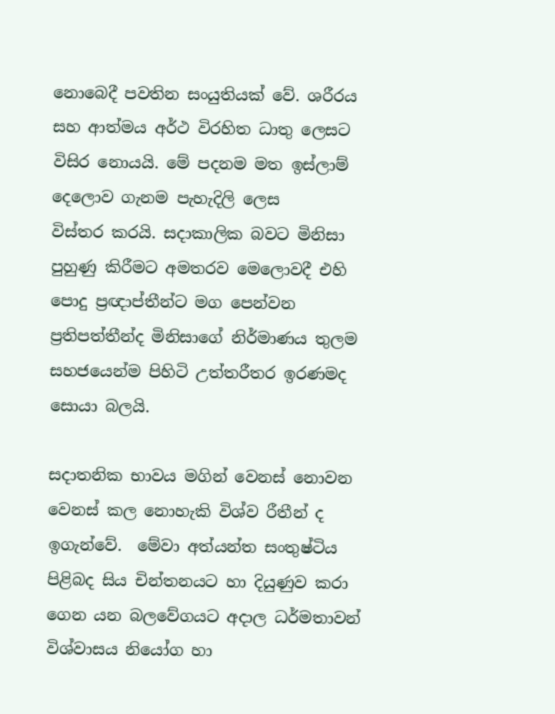නොබෙදී පවතින සංයුතියක් වේ. ශරීරය සහ ආත්මය අර්ථ විරහිත ධාතු ලෙසට විසිර නොයයි. මේ පදනම මත ඉස්ලාම් දෙලොව ගැනම පැහැදිලි ලෙස විස්තර ‍කරයි. සදාකාලික බවට මිනිසා පුහුණු කිරීමට අමතරව මෙලොවදී එහි පොදු ප්‍රඥාප්තීන්ට මග පෙන්වන ප්‍රතිපත්තීන්ද මිනිසාගේ නිර්මාණය තුලම සහ‍ජයෙන්ම පිහිටි උත්තරීතර ඉරණමද සොයා බලයි.

සදාතනික භාවය මගින් වෙනස් නොවන වෙනස් කල නොහැකි විශ්ව රීතීන් ද ඉගැන්වේ.  මේවා අත්යන්ත සංතුෂ්‍ටිය පිළිබද සිය චින්තනයට හා දියුණුව කරා ගෙන යන බලවේගයට අදාල ධර්මතාවන් විශ්වාසය නියෝග හා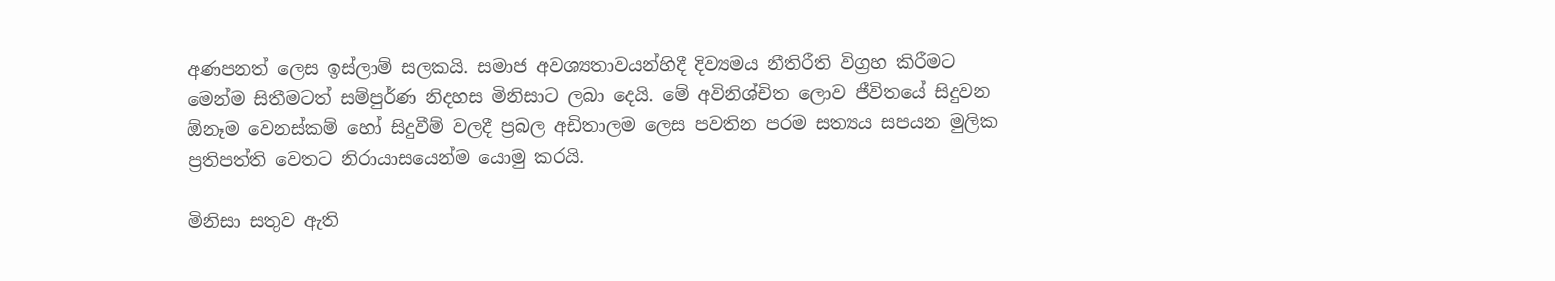අණපනත් ලෙස ඉස්ලාම් සලකයි. සමාජ අවශ්‍යතාවයන්හිදී දිව්‍යමය නීතිරීති විග්‍රහ කිරීමට මෙන්ම සිතීමටත් සම්පුර්ණ නිදහස මිනිසාට ලබා දෙයි. මේ අවිනිශ්චිත ලොව ජීවිතයේ සිදුවන ඕනෑම වෙනස්කම් හෝ සිදුවීම් වලදී ප්‍රබල අඩිතාලම ලෙස පවතින පරම සත්‍යය සපයන මුලික ප්‍රතිපත්ති වෙතට නිරායාසයෙන්ම යොමු කරයි.

මිනිසා සතුව ඇති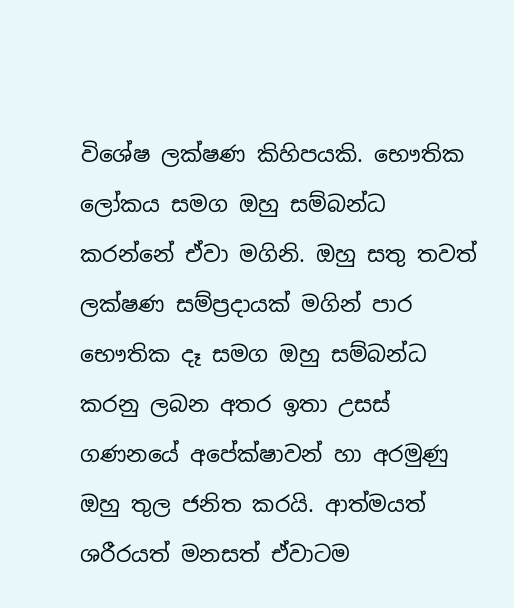විශේෂ ලක්ෂණ කිහිපයකි. භෞතික ලෝකය සමග ඔහු සම්බන්ධ කරන්නේ ඒවා මගිනි. ඔහු සතු තවත් ලක්ෂණ සම්ප්‍රදායක් මගින් පාර භෞතික දෑ සමග ඔහු සම්බන්ධ කරනු ලබන අතර ඉතා උසස් ගණනයේ අපේක්ෂාවන් හා අරමුණු ඔහු තුල ජනිත කරයි. ආත්මයත් ශරීරයත් මනසත් ඒවාටම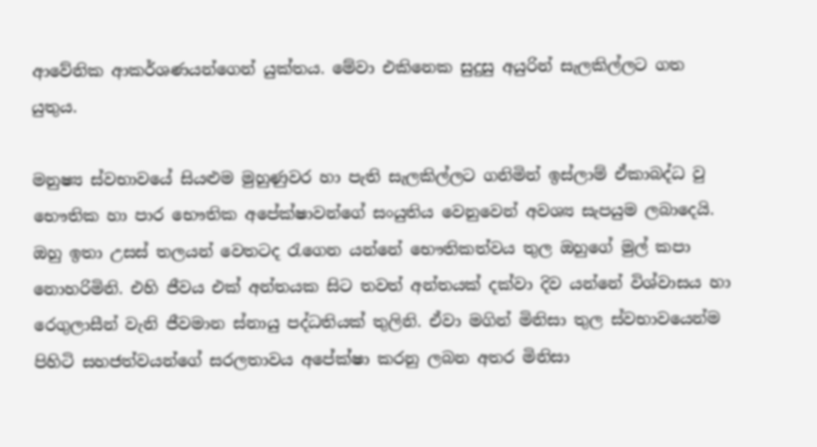ආවේනික ආකර්ශණයන්ගෙන් යුක්තය. මේවා එකිනෙක සුදුසු අයුරින් සැලකිල්ලට ගත යුතුය.

මනුෂ්‍ය ස්වභාවයේ සියළුම මුහුණුවර හා පැති සැලකිල්ලට ගනිමින් ඉස්ලාම් ඒකාබද්ධ වු භෞතික හා පාර භෞතික අපේක්ෂා‍වන්ගේ සංයුතිය වෙනුවෙන් අවශ්‍ය සැපයුම ලබාදෙයි. ඔහු ඉතා උසස් තලයන් වෙතටද රැගෙන යන්නේ භෞතිකත්වය තුල ඔහුගේ මුල් කපා නොහරිමිනි. එහි ජීවය එක් අන්තයක සිට තවත් අන්තයක් දක්වා දිව යන්නේ විශ්වාසය හා රෙගුලාසීන් වැනි ජීවමාන ස්නායු පද්ධතියක් තුලිනි. ඒවා මගින් මිනිසා තුල ස්වභාවයෙන්ම පිහිටි සහජත්වයන්ගේ සරලතාවය අපේක්ෂා කරනු ලබන අතර මිනිසා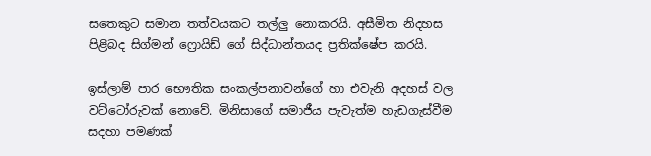සතෙකුට සමාන තත්වයකට තල්ලු නොකරයි. අසීමිත නිදහස පිළිබද සිග්මන් ෆ්‍රොයිඩ් ගේ සිද්ධාන්තයද ප්‍රතික්ෂේප කරයි.

ඉස්ලාම් පාර භෞතික සංකල්පනාවන්ගේ හා එවැනි අදහස් වල වට්ටෝරුවක් නොවේ. මිනිසාගේ සමාජීය පැවැත්ම හැඩගැස්වීම සදහා පමණක්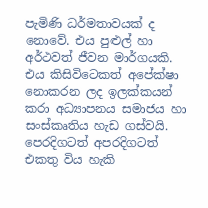පැමිණි ධර්මතාවයක් ද නොවේ. එය පුළුල් හා අර්ථවත් ජීවන මාර්ගයකි. එය කිසි‍විටෙකත් අපේක්ෂා නොකරන ලද ඉලක්කයන් කරා අධ්‍යාපනය සමාජය හා සංස්කෘතිය හැඩ ගස්වයි. පෙරදිගටත් අපරදිගටත් එකතු විය හැකි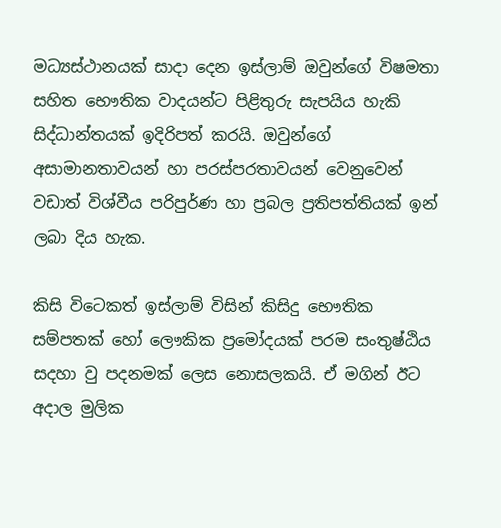මධ්‍යස්ථානයක් සාදා දෙන ඉස්ලාම් ඔවුන්ගේ විෂමතා සහිත භෞතික වාදයන්ට පිළිතුරු සැපයිය හැකි සිද්ධාන්තයක් ඉදිරිපත් කරයි. ඔවුන්ගේ අසාමානතාවයන් හා පරස්පරතාවයන් වෙනුවෙන් වඩාත් විශ්වීය පරිපුර්ණ හා ප්‍රබල ප්‍රතිපත්තියක් ඉන් ලබා දිය හැක.

කිසි‍ විටෙකත් ඉස්ලාම් විසින් කිසිදු භෞතික සම්පතක් හෝ ‍ලෞකික ප්‍රමෝදයක් පරම සංතුෂ්ඨිය සදහා වු පදනමක් ලෙස නොසලකයි. ඒ මගින් ඊට අදාල මුලික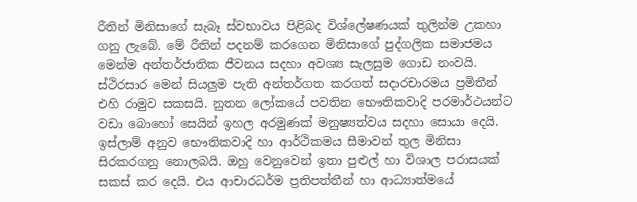රීතින් මිනිසාගේ සැබෑ ස්වභාවය පිළිබද විශ්ලේෂණයක් තුලින්ම උකහා ගනු ලැ‍බේ. මේ රීතින් පදනම් කරගෙන මිනිසාගේ පුද්ගලික සමාජමය මෙන්ම අන්තර්ජාතික ජීවනය සදහා අවශ්‍ය සැලසුම ගොඩ නංවයි. ස්ථිරසාර මෙන් සියලුම පැති අන්තර්ගත කරගත් සදාරචාරමය ප්‍රමිතීන් එහි රාමුව සකසයි. නුතන ලෝකයේ පවතින භෞතිකවාදි පරමාර්ථයන්ට වඩා බොහෝ සෙයින් ඉහල අරමුණක් මනුෂ්‍යත්වය සදහා සොයා දෙයි. ඉස්ලාම් අනුව භෞතිකවාදි හා ආර්ථිකමය සීමාවන් තුල මිනිසා සිරකරගනු නොලබයි. ඔහු වෙනුවෙන් ඉතා පුළුල් හා විශාල පරාසයක් සකස් කර දෙයි. එය ආචාරධර්ම ප්‍රතිපත්තීන් හා ආධ්‍යාත්මයේ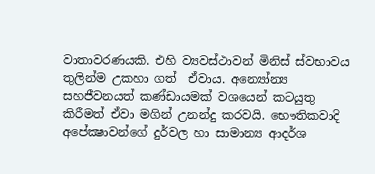වාතාවරණයකි. එහි ව්‍යවස්ථාවන් මිනිස් ස්වභාවය තුලින්ම උකහා ගත්  ඒවාය. අන්‍යෝන්‍ය සහජීවනයත් කණ්ඩායමක් වශයෙන් කටයුතු කිරීමත් ඒවා මගින් උනන්දු කරවයි. භෞතිකවාදි අපේක්‍ෂාවන්ගේ දුර්වල හා සාමාන්‍ය ආදර්ශ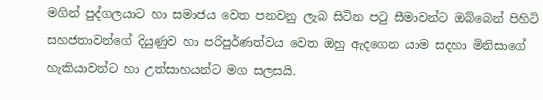මගින් පුද්ගලයාට හා සමාජය වෙත පනවනු ලැබ සිටින පටු සීමාවන්ට ඔබ්බෙන් පිහිටි සහජතාවන්ගේ දියුණුව හා පරිපුර්ණත්වය වෙත ඔහු ඇදගෙන යාම සදහා මිනිසාගේ හැකියාවන්ට හා උත්සාහයන්ට මග සලසයි.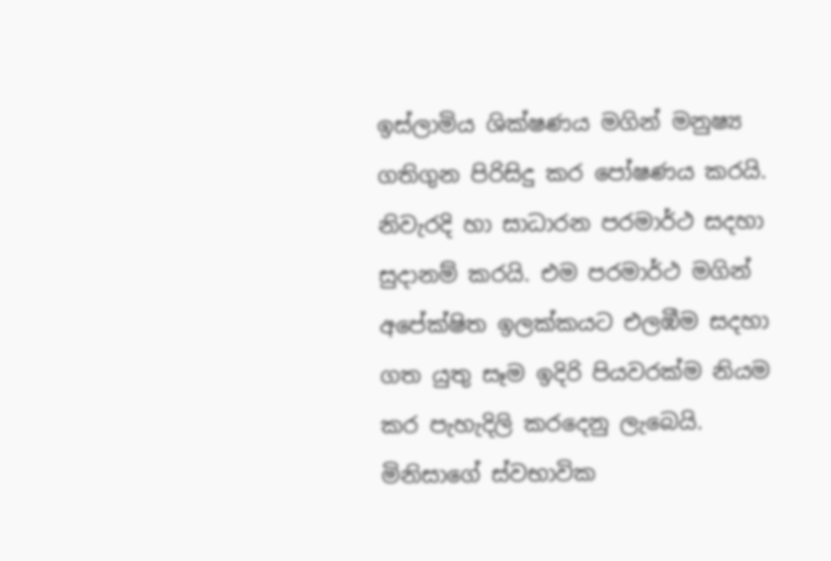ඉස්ලාමිය ශික්ෂණය මගින් මනුෂ්‍ය ගතිගුන පිරිසිදු කර පෝෂණය කරයි. නිවැරදි හා සාධාරන පරමාර්ථ සදහා සුදානම් කරයි. එම පරමාර්ථ මගින් අපේක්ෂිත ඉලක්කයට එලඹීම සදහා ගත යුතු සෑම ඉදිරි පියවරක්ම නියම කර පැහැදිලි කරදෙනු ලැබෙයි. මිනිසාගේ ස්වභාවික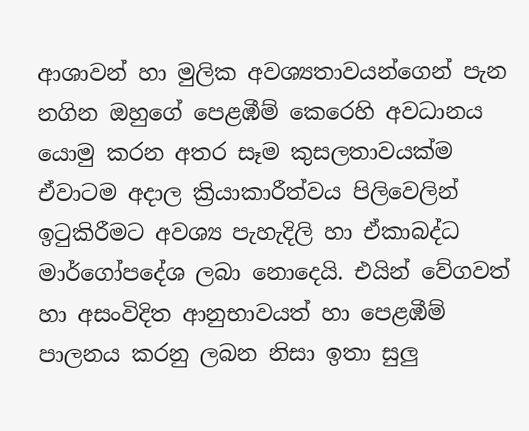ආශාවන් හා මුලික අවශ්‍යතාවයන්ගෙන් පැන නගින ඔහුගේ පෙළඹීම් කෙරෙහි අවධානය යොමු කරන අතර සෑම කුසලතාවයක්ම ඒවාටම අදාල ක්‍රියාකාරීත්වය පිලිවෙලින් ඉටුකිරීමට අවශ්‍ය පැහැදිලි හා ඒකාබද්ධ මාර්ගෝපදේශ ලබා නොදෙයි. එයින් වේගවත් හා අසංවිදිත ආනුභාවයත් හා පෙළඹීම් පාලනය කරනු ලබන නිසා ඉතා සුලු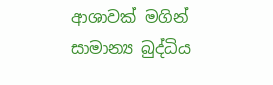ආශාවක් මගින් සාමාන්‍ය බුද්ධිය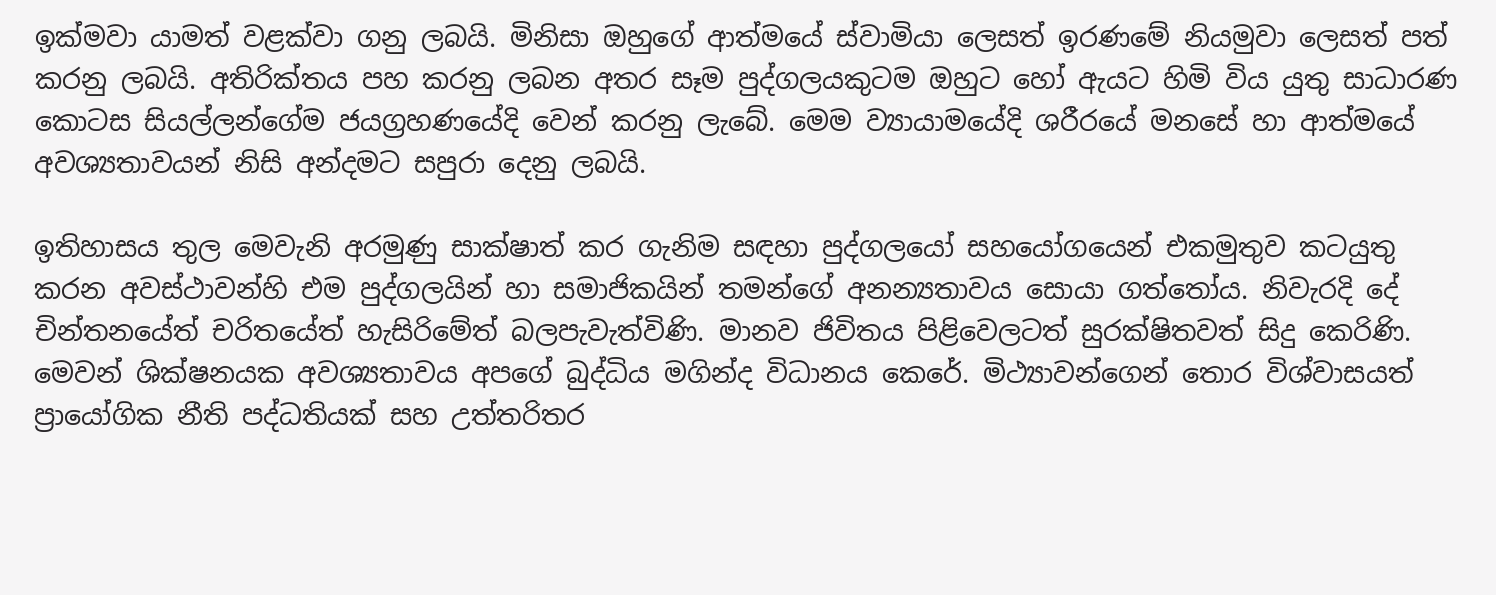ඉක්මවා යාමත් වළක්වා ගනු ලබයි. මිනිසා ඔහුගේ ආත්මයේ ස්වාමියා ලෙසත් ඉරණමේ නියමුවා ලෙසත් පත් කරනු ලබයි. අතිරික්තය පහ කරනු ලබන අතර සෑම පුද්ගලයකුටම ඔහුට හෝ ඇයට හිමි විය යුතු සාධාරණ කොටස සියල්ලන්ගේම ජයග්‍රහණයේදි වෙන් කරනු ලැබේ. මෙම ව්‍යායාම‍යේදි ශරීරයේ මනසේ හා ආත්මයේ අවශ්‍යතාවයන් නිසි අන්දමට සපුරා දෙනු ලබයි.

ඉතිහාසය තුල මෙවැනි අරමුණු සාක්ෂාත් කර ගැනිම සඳහා පුද්ගලයෝ සහයෝගයෙන් එකමුතුව කටයුතු කරන අවස්‍ථාවන්හි එම පුද්ගලයින් හා සමාජිකයින් තමන්ගේ අනන්‍යතාවය සොයා ගත්තෝය. නිවැරදි දේ චින්තනයේත් චරිතයේත් හැසිරිමේත් බලපැවැත්විණි. මානව ජිවිතය පිළිවෙලටත් සුරක්ෂිතවත් සිදු කෙරිණි. මෙවන් ශික්ෂනයක අවශ්‍යතාවය අපගේ බුද්ධිය මගින්ද විධානය කෙරේ. මිථ්‍යාවන්ගෙන් තොර විශ්වාසයත් ප්‍රායෝගික නීති පද්ධතියක් සහ උත්තරිතර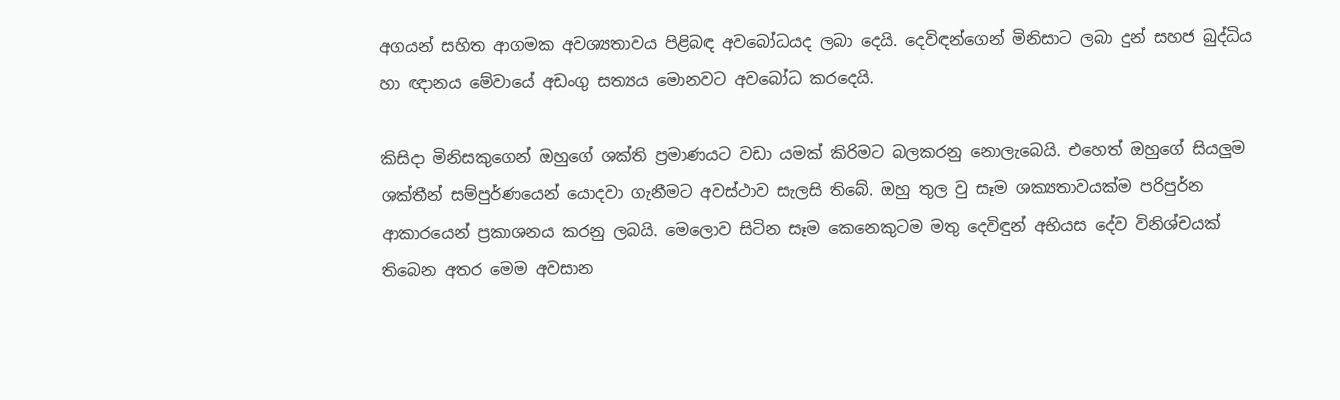අගයන් සහිත ආගමක අවශ්‍යතාවය පිළිබඳ අවබෝධයද ලබා දෙයි. දෙවිඳන්ගෙන් මිනිසාට ලබා දුන් සහජ බුද්ධිය හා ඥානය මේවායේ අඩංගු සත්‍යය මොනවට අවබෝධ කරදෙයි.

කිසිදා මිනිසකුගෙන් ඔහුගේ ශක්ති ප්‍රමාණයට වඩා යමක් කිරිමට බලකරනු නොලැබෙයි. එහෙත් ඔහුගේ සියලුම ශක්තීන් සම්පුර්ණයෙන් යොදවා ගැනීමට අවස්ථාව සැලසි තිබේ. ඔහු තුල වු සෑම ශක්‍යතාවයක්ම පරිපුර්න ආකාරයෙන් ප්‍රකාශනය කරනු ලබයි. මෙලොව සිටින සෑම කෙනෙකුටම මතු දෙවිඳුන් අභියස දේව විනිශ්චයක් තිබෙන අතර මෙම අවසාන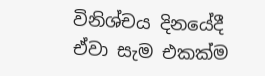විනිශ්චය දිනයේදී ඒවා සැම ‍එකක්ම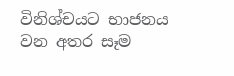විනිශ්චයට භාජනය වන අතර සෑම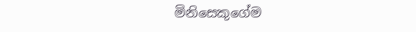මිනිසෙකුගේම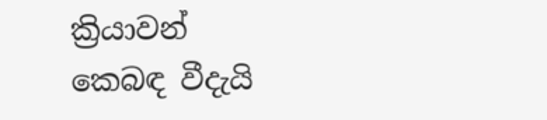ක්‍රියාවන් කෙබඳ වීදැයි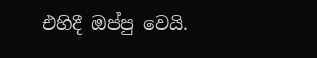එහිදී ඔප්පු වෙයි.